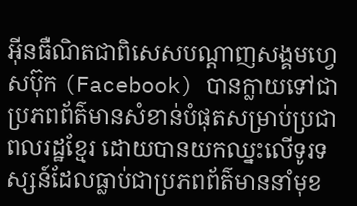អ៊ីនធឺណិតជាពិសេសបណ្ដាញសង្គមហ្វេសប៊ុក (Facebook) បានក្លាយទៅជាប្រភពព័ត៌មានសំខាន់បំផុតសម្រាប់ប្រជាពលរដ្ឋខ្មែរ ដោយបានយកឈ្នះលើទូរទស្សន៍ដែលធ្លាប់ជាប្រភពព័ត៌មាននាំមុខ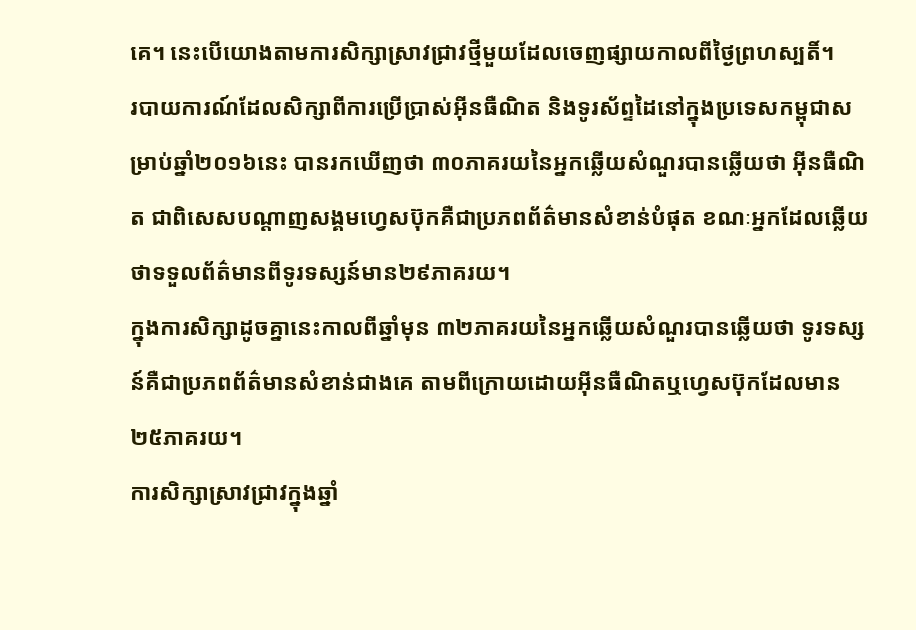គេ។ នេះបើយោងតាមការសិក្សាស្រាវជ្រាវថ្មីមួយដែលចេញផ្សាយកាលពីថ្ងៃព្រហស្បតិ៍។
របាយការណ៍ដែលសិក្សាពីការប្រើប្រាស់អ៊ីនធឺណិត និងទូរស័ព្ទដៃនៅក្នុងប្រទេសកម្ពុជាសម្រាប់ឆ្នាំ២០១៦នេះ បានរកឃើញថា ៣០ភាគរយនៃអ្នកឆ្លើយសំណួរបានឆ្លើយថា អ៊ីនធឺណិត ជាពិសេសបណ្ដាញសង្គមហ្វេសប៊ុកគឺជាប្រភពព័ត៌មានសំខាន់បំផុត ខណៈអ្នកដែលឆ្លើយថាទទួលព័ត៌មានពីទូរទស្សន៍មាន២៩ភាគរយ។
ក្នុងការសិក្សាដូចគ្នានេះកាលពីឆ្នាំមុន ៣២ភាគរយនៃអ្នកឆ្លើយសំណួរបានឆ្លើយថា ទូរទស្សន៍គឺជាប្រភពព័ត៌មានសំខាន់ជាងគេ តាមពីក្រោយដោយអ៊ីនធឺណិតឬហ្វេសប៊ុកដែលមាន២៥ភាគរយ។
ការសិក្សាស្រាវជ្រាវក្នុងឆ្នាំ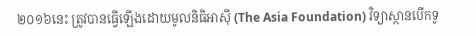២០១៦នេះ ត្រូវបានធ្វើឡើងដោយមូលនិធិអាស៊ី (The Asia Foundation) វិទ្យាស្ថានបើកទូ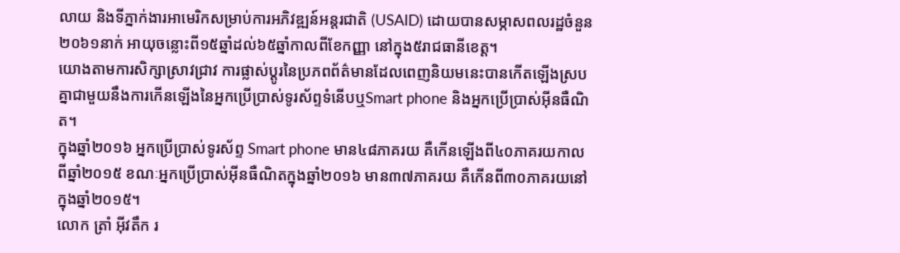លាយ និងទីភ្នាក់ងារអាមេរិកសម្រាប់ការអភិវឌ្ឍន៍អន្តរជាតិ (USAID) ដោយបានសម្ភាសពលរដ្ឋចំនួន២០៦១នាក់ អាយុចន្លោះពី១៥ឆ្នាំដល់៦៥ឆ្នាំកាលពីខែកញ្ញា នៅក្នុង៥រាជធានីខេត្ត។
យោងតាមការសិក្សាស្រាវជ្រាវ ការផ្លាស់ប្ដូរនៃប្រភពព័ត៌មានដែលពេញនិយមនេះបានកើតឡើងស្របគ្នាជាមួយនឹងការកើនឡើងនៃអ្នកប្រើប្រាស់ទូរស័ព្ទទំនើបឬSmart phone និងអ្នកប្រើប្រាស់អ៊ីនធឺណិត។
ក្នុងឆ្នាំ២០១៦ អ្នកប្រើប្រាស់ទូរស័ព្ទ Smart phone មាន៤៨ភាគរយ គឺកើនឡើងពី៤០ភាគរយកាលពីឆ្នាំ២០១៥ ខណៈអ្នកប្រើប្រាស់អ៊ីនធឺណិតក្នុងឆ្នាំ២០១៦ មាន៣៧ភាគរយ គឺកើនពី៣០ភាគរយនៅក្នុងឆ្នាំ២០១៥។
លោក ត្រាំ អ៊ីវតឹក រ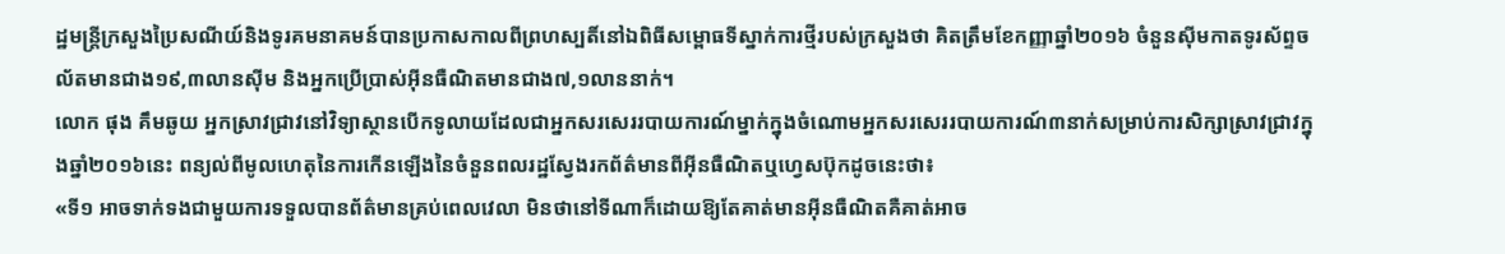ដ្ឋមន្ត្រីក្រសួងប្រៃសណីយ៍និងទូរគមនាគមន៍បានប្រកាសកាលពីព្រហស្បតិ៍នៅឯពិធីសម្ពោធទីស្នាក់ការថ្មីរបស់ក្រសួងថា គិតត្រឹមខែកញ្ញាឆ្នាំ២០១៦ ចំនួនស៊ីមកាតទូរស័ព្ទចល័តមានជាង១៩,៣លានស៊ីម និងអ្នកប្រើប្រាស់អ៊ីនធឺណិតមានជាង៧,១លាននាក់។
លោក ផុង គឹមឆូយ អ្នកស្រាវជ្រាវនៅវិទ្យាស្ថានបើកទូលាយដែលជាអ្នកសរសេររបាយការណ៍ម្នាក់ក្នុងចំណោមអ្នកសរសេររបាយការណ៍៣នាក់សម្រាប់ការសិក្សាស្រាវជ្រាវក្នុងឆ្នាំ២០១៦នេះ ពន្យល់ពីមូលហេតុនៃការកើនឡើងនៃចំនួនពលរដ្ឋស្វែងរកព័ត៌មានពីអ៊ីនធឺណិតឬហ្វេសប៊ុកដូចនេះថា៖
«ទី១ អាចទាក់ទងជាមួយការទទួលបានព័ត៌មានគ្រប់ពេលវេលា មិនថានៅទីណាក៏ដោយឱ្យតែគាត់មានអ៊ីនធឺណិតគឺគាត់អាច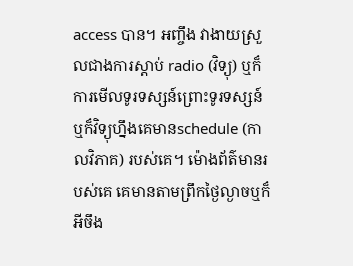access បាន។ អញ្ចឹង វាងាយស្រួលជាងការស្ដាប់ radio (វិទ្យុ) ឬក៏ការមើលទូរទស្សន៍ព្រោះទូរទស្សន៍ឬក៏វិទ្យុហ្នឹងគេមានschedule (កាលវិភាគ) របស់គេ។ ម៉ោងព័ត៌មានរបស់គេ គេមានតាមព្រឹកថ្ងៃល្ងាចឬក៏អីចឹង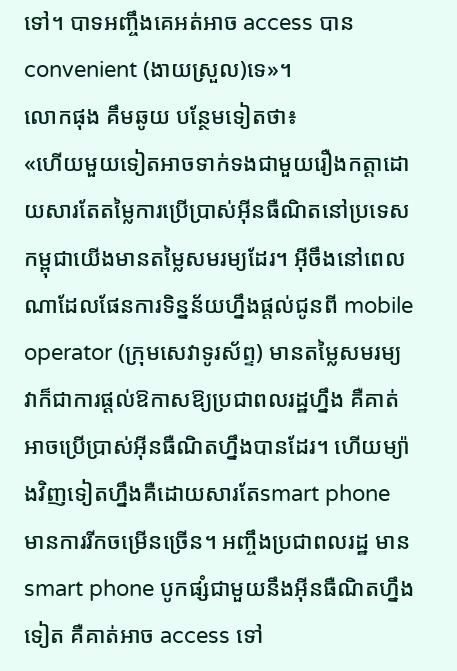ទៅ។ បាទអញ្ចឹងគេអត់អាច access បាន convenient (ងាយស្រួល)ទេ»។
លោកផុង គឹមឆូយ បន្ថែមទៀតថា៖
«ហើយមួយទៀតអាចទាក់ទងជាមួយរឿងកត្តាដោយសារតែតម្លៃការប្រើប្រាស់អ៊ីនធឺណិតនៅប្រទេសកម្ពុជាយើងមានតម្លៃសមរម្យដែរ។ អ៊ីចឹងនៅពេលណាដែលផែនការទិន្នន័យហ្នឹងផ្ដល់ជូនពី mobile operator (ក្រុមសេវាទូរស័ព្ទ) មានតម្លៃសមរម្យ វាក៏ជាការផ្ដល់ឱកាសឱ្យប្រជាពលរដ្ឋហ្នឹង គឺគាត់អាចប្រើប្រាស់អ៊ីនធឺណិតហ្នឹងបានដែរ។ ហើយម្យ៉ាងវិញទៀតហ្នឹងគឺដោយសារតែsmart phone មានការរីកចម្រើនច្រើន។ អញ្ចឹងប្រជាពលរដ្ឋ មានsmart phone បូកផ្សំជាមួយនឹងអ៊ីនធឺណិតហ្នឹងទៀត គឺគាត់អាច access ទៅ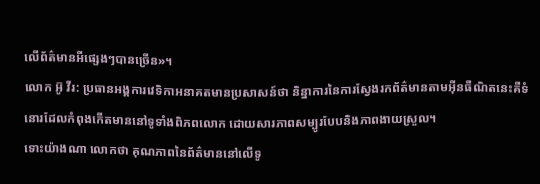លើព័ត៌មានអីផ្សេងៗបានច្រើន»។
លោក អ៊ូ វីរ: ប្រធានអង្គការវេទិកាអនាគតមានប្រសាសន៍ថា និន្នាការនៃការស្វែងរកព័ត៌មានតាមអ៊ីនធឺណិតនេះគឺទំនោរដែលកំពុងកើតមាននៅទូទាំងពិភពលោក ដោយសារភាពសម្បូរបែបនិងភាពងាយស្រួល។
ទោះយ៉ាងណា លោកថា គុណភាពនៃព័ត៌មាននៅលើទូ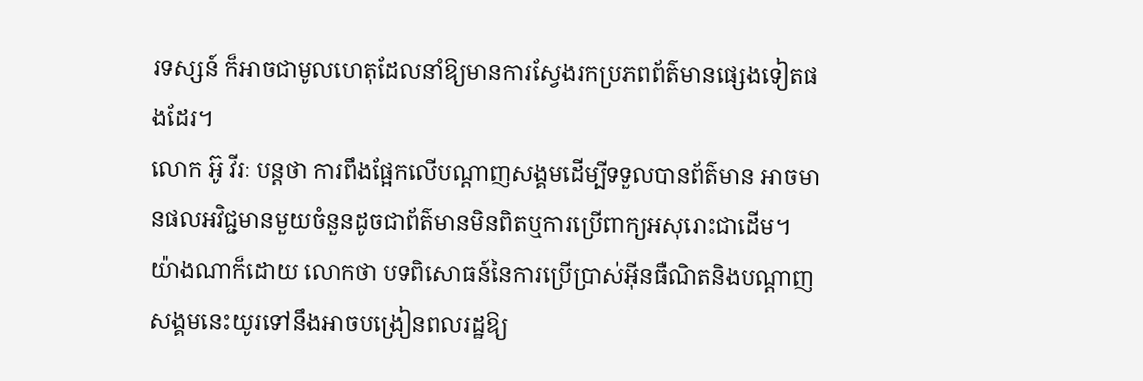រទស្សន៍ ក៏អាចជាមូលហេតុដែលនាំឱ្យមានការស្វែងរកប្រភពព័ត៌មានផ្សេងទៀតផងដែរ។
លោក អ៊ូ វីរៈ បន្តថា ការពឹងផ្អែកលើបណ្ដាញសង្គមដើម្បីទទួលបានព័ត៌មាន អាចមានផលអវិជ្ជមានមួយចំនួនដូចជាព័ត៌មានមិនពិតឬការប្រើពាក្យអសុរោះជាដើម។
យ៉ាងណាក៏ដោយ លោកថា បទពិសោធន៍នៃការប្រើប្រាស់អ៊ីនធឺណិតនិងបណ្ដាញសង្គមនេះយូរទៅនឹងអាចបង្រៀនពលរដ្ឋឱ្យ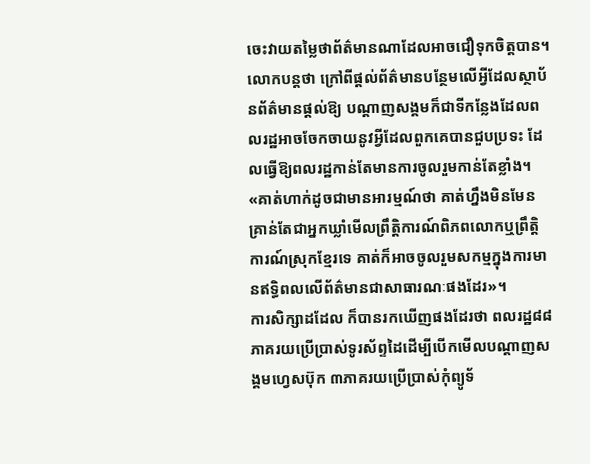ចេះវាយតម្លៃថាព័ត៌មានណាដែលអាចជឿទុកចិត្តបាន។
លោកបន្តថា ក្រៅពីផ្ដល់ព័ត៌មានបន្ថែមលើអ្វីដែលស្ថាប័នព័ត៌មានផ្ដល់ឱ្យ បណ្ដាញសង្គមក៏ជាទីកន្លែងដែលពលរដ្ឋអាចចែកចាយនូវអ្វីដែលពួកគេបានជួបប្រទះ ដែលធ្វើឱ្យពលរដ្ឋកាន់តែមានការចូលរួមកាន់តែខ្លាំង។
«គាត់ហាក់ដូចជាមានអារម្មណ៍ថា គាត់ហ្នឹងមិនមែនគ្រាន់តែជាអ្នកឃ្លាំមើលព្រឹត្តិការណ៍ពិភពលោកឬព្រឹត្តិការណ៍ស្រុកខ្មែរទេ គាត់ក៏អាចចូលរួមសកម្មក្នុងការមានឥទ្ធិពលលើព័ត៌មានជាសាធារណៈផងដែរ»។
ការសិក្សាដដែល ក៏បានរកឃើញផងដែរថា ពលរដ្ឋ៨៨ភាគរយប្រើប្រាស់ទូរស័ព្ទដៃដើម្បីបើកមើលបណ្ដាញសង្គមហ្វេសប៊ុក ៣ភាគរយប្រើប្រាស់កុំព្យូទ័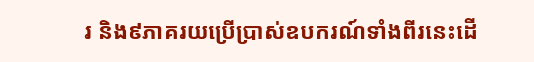រ និង៩ភាគរយប្រើប្រាស់ឧបករណ៍ទាំងពីរនេះដើ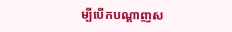ម្បីបើកបណ្ដាញស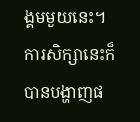ង្គមមួយនេះ។ ការសិក្សានេះក៏បានបង្ហាញផ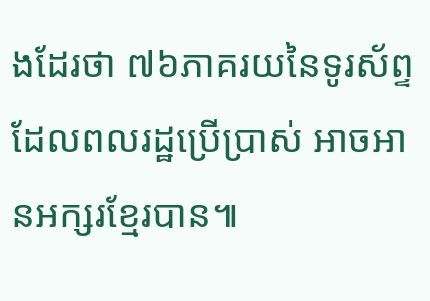ងដែរថា ៧៦ភាគរយនៃទូរស័ព្ទដែលពលរដ្ឋប្រើប្រាស់ អាចអានអក្សរខ្មែរបាន៕